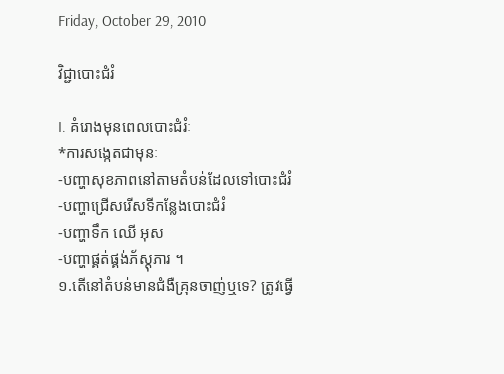Friday, October 29, 2010

វិជ្ជាបោះជំរំ

I. គំរោងមុនពេលបោះជំរំៈ
*ការសង្កេតជាមុនៈ
-បញ្ហាសុខភាពនៅតាមតំបន់ដែលទៅបោះជំរំ
-បញ្ហាជ្រើសរើសទីកន្លែងបោះជំរំ
-បញ្ហាទឹក ឈើ អុស
-បញ្ហាផ្គត់ផ្គង់ភ័ស្តុភារ ។
១.តើនៅតំបន់មានជំងឺគ្រុនចាញ់ឬទេ? ត្រូវធ្វើ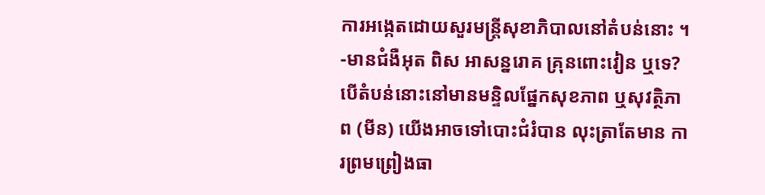ការអង្កេតដោយសួរមន្រ្តីសុខាភិបាលនៅតំបន់នោះ ។
-មានជំងឺអុត ពិស អាសន្នរោគ គ្រុនពោះវៀន ឬទេ?
បើតំបន់នោះនៅមានមន្ទិលផ្នែកសុខភាព ឬសុវត្ថិភាព (មីន) យើងអាចទៅបោះជំរំបាន លុះត្រាតែមាន ការព្រមព្រៀងធា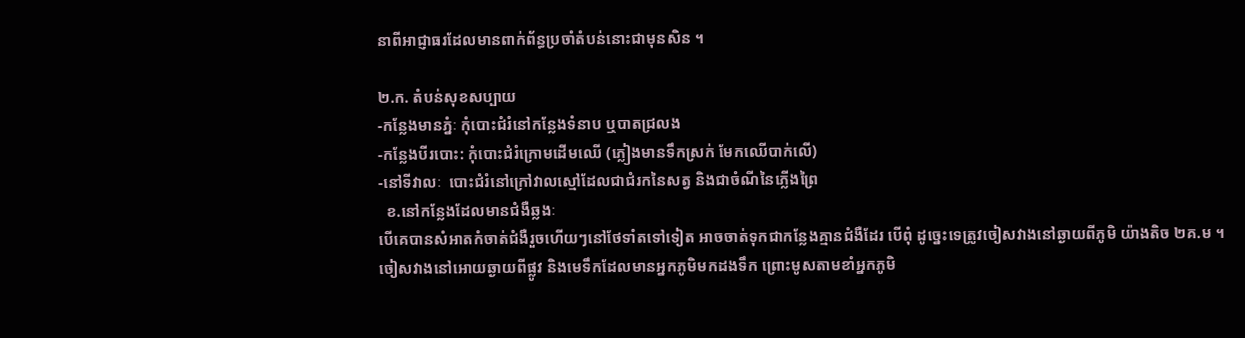នាពីអាជ្ញាធរដែលមានពាក់ព័ន្ធប្រចាំតំបន់នោះជាមុនសិន ។

២.ក. តំបន់សុខសប្បាយ
-កន្លែងមានភ្នំៈ កុំបោះជំរំនៅកន្លែងទំនាប ឬបាតជ្រលង
-កន្លែងបីរបោះ: កុំបោះជំរំក្រោមដើមឈើ (ភ្លៀងមានទឹកស្រក់ មែកឈើបាក់លើ)
-នៅទីវាលៈ  បោះជំរំនៅក្រៅវាលស្មៅដែលជាជំរកនៃសត្វ និងជាចំណីនៃភ្លើងព្រៃ
  ខ.នៅកន្លែងដែលមានជំងឺឆ្លងៈ
បើគេបានសំអាតកំចាត់ជំងឺរួចហើយៗនៅថែទាំតទៅទៀត អាចចាត់ទុកជាកន្លែងគ្មានជំងឺដែរ បើពុំ ដូច្នេះទេត្រូវចៀសវាងនៅឆ្ងាយពីភូមិ យ៉ាងតិច ២គ.ម ។
ចៀសវាងនៅអោយឆ្ងាយពីផ្លូវ និងមេទឹកដែលមានអ្នកភូមិមកដងទឹក ព្រោះមូសតាមខាំអ្នកភូមិ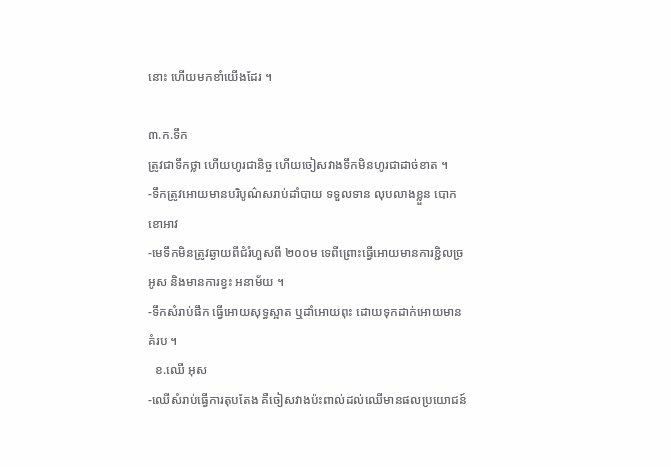នោះ ហើយមកខាំយើងដែរ ។

៣.ក.ទឹក
ត្រូវជាទឹកថ្លា ហើយហូរជានិច្ច ហើយចៀសវាងទឹកមិនហូរជាដាច់ខាត ។
-ទឹកត្រូវអោយមានបរិបូណ៌សរាប់ដាំបាយ ទទួលទាន លុបលាងខ្លួន បោកខោអាវ
-មេទឹកមិនត្រូវឆ្ងាយពីជំរំហួសពី ២០០ម ទេពីព្រោះធ្វើអោយមានការខ្ជិលច្រអូស និងមានការខ្វះ អនាម័យ ។
-ទឹកសំរាប់ផឹក ធ្វើអោយសុទ្ធស្អាត ឬដាំអោយពុះ ដោយទុកដាក់អោយមានគំរប ។
  ខ.ឈើ អុស
-ឈើសំរាប់ធ្វើការតុបតែង គឺចៀសវាងប៉ះពាល់ដល់ឈើមានផលប្រយោជន៍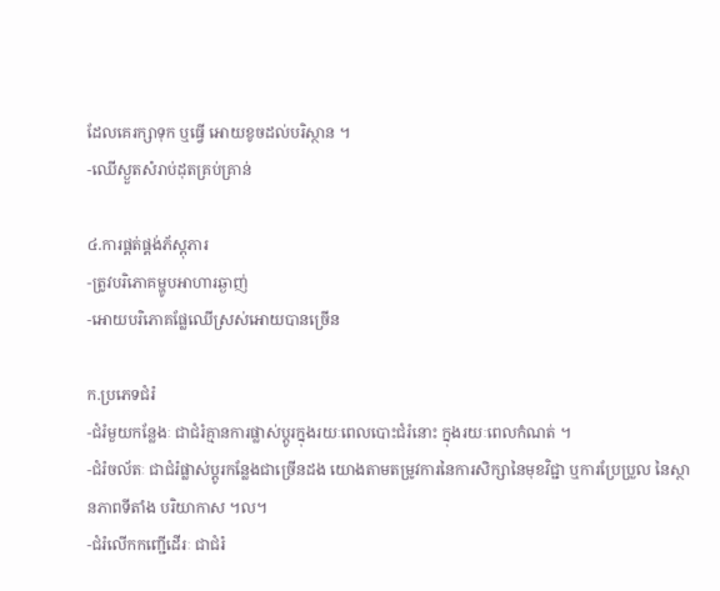ដែលគេរក្សាទុក ឬធ្វើ អោយខូចដល់បរិស្ថាន ។
-ឈើស្ងួតសំរាប់ដុតគ្រប់គ្រាន់

៤.ការផ្គត់ផ្គង់ភ័ស្តុភារ
-ត្រូវបរិភោគម្ហូបអាហារឆ្ងាញ់
-អោយបរិភោគផ្លែឈើស្រស់អោយបានច្រើន

ក.ប្រភេទជំរំ
-ជំរំមួយកន្លែងៈ ជាជំរំគ្មានការផ្លាស់ប្តូរក្នុងរយៈពេលបោះជំរំនោះ ក្នុងរយៈពេលកំណត់ ។
-ជំរំចល័តៈ ជាជំរំផ្លាស់ប្តូរកន្លែងជាច្រើនដង យោងតាមតម្រូវការនៃការសិក្សានៃមុខវិជ្ជា ឬការប្រែប្រួល នៃស្ថានភាពទីតាំង បរិយាកាស ។ល។
-ជំរំលើកកញ្ជើដើរៈ ជាជំរំ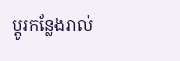ប្តូរកន្លែងរាល់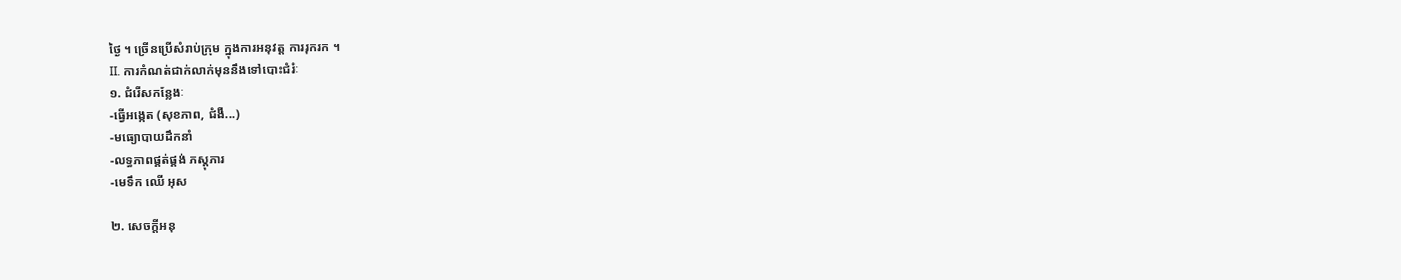ថ្ងៃ ។ ច្រើនប្រើសំរាប់ក្រុម ក្នុងការអនុវត្ត ការរុករក ។
II. ការកំណត់ជាក់លាក់មុននឹងទៅបោះជំរំៈ
១. ជំរើសកន្លែងៈ
-ធ្វើអង្កេត (សុខភាព, ជំងឺ...)
-មធ្យោបាយដឹកនាំ
-លទ្ធភាពផ្គត់ផ្គង់ ភស្តុភារ
-មេទឹក ឈើ អុស

២. សេចក្តីអនុ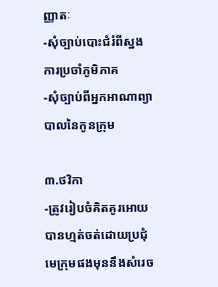ញ្ញាតៈ
-សុំច្បាប់បោះជំរំពីស្នងការប្រចាំភូមិភាគ
-សុំច្បាប់ពីអ្នកអាណាព្យាបាលនៃកូនក្រុម

៣.ថវិកា
-ត្រូវរៀបចំគិតគូរអោយបានហ្មត់ចត់ដោយប្រជុំមេក្រុមផងមុននឹងសំរេច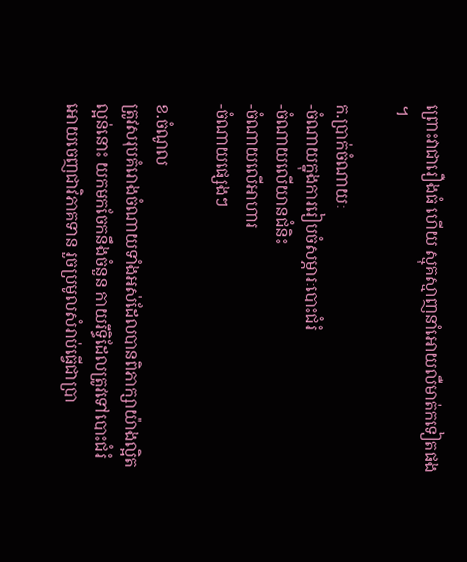ព្រោះវាជារឿងធំ ហើយ ស្មុគស្មាញនាំអោយលឺមាត់កទៀតផង ។

ក.ប្រាក់ចំណាយៈ
-ចំណាយក្នុងការរៀបចំសម្ភារៈបោះជំរំ
-ចំណាយលើយានជំនិះ
-ចំណាយលើអាហារ
-ចំណាយផ្សេងៗ

ខ.ចំណូល
ត្រូវសរុបគំរោងចំណាយទាំងអស់ដែលបានពិភាក្សាយ៉ាងល្អិតល្អន់នោះ យកមកចែកនឹងចំនួន កាយរឹទ្ធិដែលត្រូវទៅបោះជំរំ អោយចេញជាវិភាគទាន រួចប្រមូលសំរាប់ធ្វើជាប្រា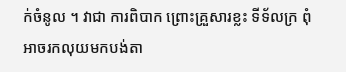ក់ចំនូល ។ វាជា ការពិបាក ព្រោះគ្រួសារខ្លះ ទីទ័លក្រ ពុំអាចរកលុយមកបង់តា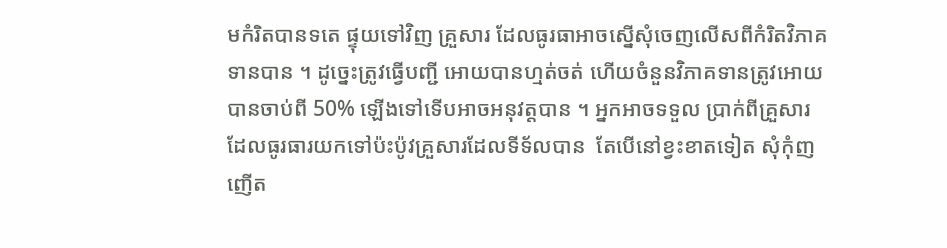មកំរិតបានទតេ ផ្ទុយទៅវិញ គ្រួសារ ដែលធូរធាអាចស្នើសុំចេញលើសពីកំរិតវិភាគទានបាន ។ ដូច្នេះត្រូវធ្វើបញ្ជី អោយបានហ្មត់ចត់ ហើយចំនួនវិភាគទានត្រូវអោយបានចាប់ពី 50% ឡើងទៅទើបអាចអនុវត្តបាន ។ អ្នកអាចទទួល ប្រាក់ពីគ្រួសារដែលធូរធារយកទៅប៉ះប៉ូវគ្រួសារដែលទីទ័លបាន  តែបើនៅខ្វះខាតទៀត សុំកុំញញើត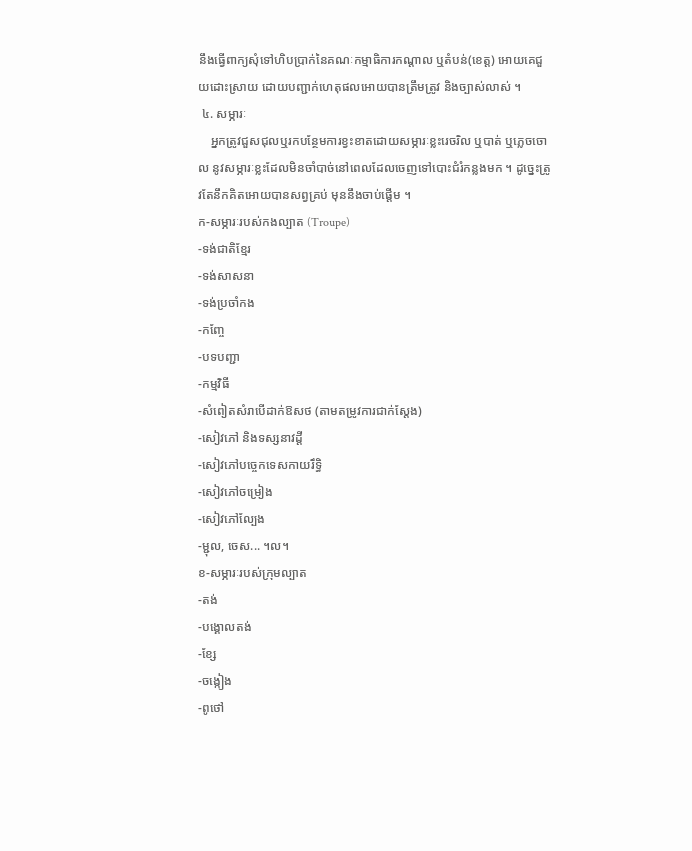នឹងធ្វើពាក្យសុំទៅហិបប្រាក់នៃគណៈកម្មាធិការកណ្តាល ឬតំបន់(ខេត្ត) អោយគេជួយដោះស្រាយ ដោយបញ្ជាក់ហេតុផលអោយបានត្រឹមត្រូវ និងច្បាស់លាស់ ។
 ៤. សម្ភារៈ
    អ្នកត្រូវជួសជុលឬរកបន្ថែមការខ្វះខាតដោយសម្ភារៈខ្លះរេចរិល ឬបាត់ ឬភ្លេចចោល នូវសម្ភារៈខ្លះដែលមិនចាំបាច់នៅពេលដែលចេញទៅបោះជំរំកន្លងមក ។ ដូច្នេះត្រូវតែនឹកគិតអោយបានសព្វគ្រប់ មុននឹងចាប់ផ្តើម ។
ក-សម្ភារៈរបស់កងល្បាត (Troupe)
-ទង់ជាតិខ្មែរ
-ទង់សាសនា
-ទង់ប្រចាំកង
-កញ្ចែ
-បទបញ្ជា
-កម្មវិធី
-សំពៀតសំរាបើដាក់ឱសថ (តាមតម្រូវការជាក់ស្តែង)
-សៀវភៅ និងទស្សនាវដ្តី
-សៀវភៅបច្ចេកទេសកាយរឹទ្ធិ
-សៀវភៅចម្រៀង
-សៀវភៅល្បែង
-ម្ជុល, ចេស... ។ល។
ខ-សម្ភារៈរបស់ក្រុមល្បាត
-តង់
-បង្គោលតង់
-ខ្សែ
-ចង្កៀង
-ពូថៅ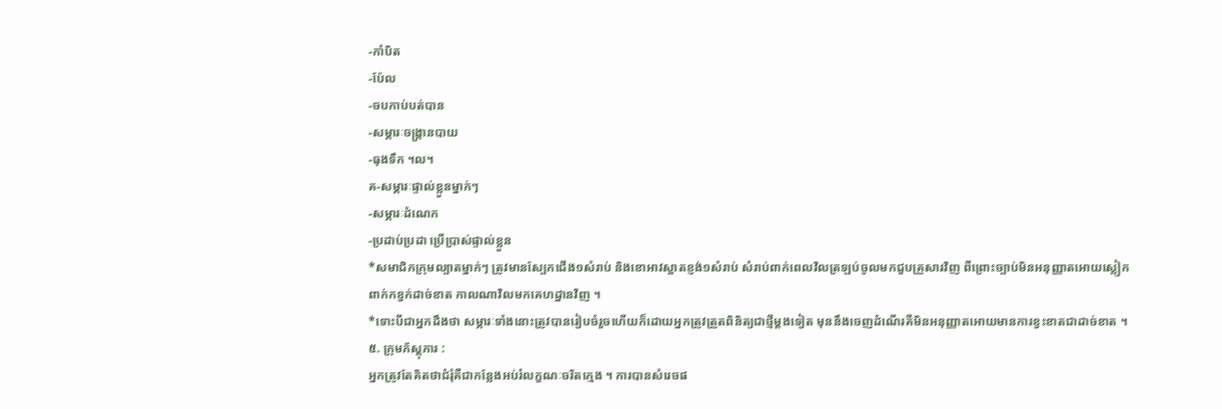-កាំបិត
-ប៉ែល
-ចបកាប់បត់បាន
-សម្ភារៈចង្រ្កានបាយ
-ធុងទឹក ។ល។
គ-សម្ភារៈផ្ទាល់ខ្លួនម្នាក់ៗ
-សម្ភារៈដំណេក
-ប្រដាប់ប្រដា ប្រើប្រាស់ផ្ទាល់ខ្លួន
*សមាជិកក្រុមល្បាតម្នាក់ៗ ត្រូវមានស្បែកជើង១សំរាប់ និងខោអាវស្អាតខ្ញង់១សំរាប់ សំរាប់ពាក់ពេលវិលត្រឡប់ចូលមកជួបគ្រួសារវិញ ពីព្រោះច្បាប់មិនអនុញ្ញាតអោយស្លៀកពាក់កខ្វក់ដាច់ខាត កាលណាវិលមកគេហដ្ឋានវិញ ។
*ទោះបីជាអ្នកដឹងថា សម្ភារៈទាំងនោះត្រូវបានរៀបចំរួចហើយក៏ដោយអ្នកត្រូវត្រួតពិនិត្យជាថ្មីម្តងទៀត មុននឹងចេញដំណើរគឺមិនអនុញ្ញាតអោយមានការខ្វះខាតជាដាច់ខាត ។
៥. ក្រុមភ័ស្តុភារ :
អ្នកត្រូវតែគិតថាជំរុំគឺជាកន្លែងអប់រំលក្ខណៈចរិតក្មេង ។ ការបានសំរេចផ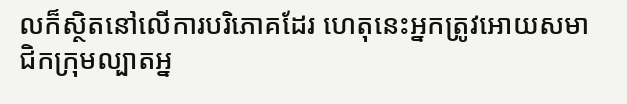លក៏ស្ថិតនៅលើការបរិភោគដែរ ហេតុនេះអ្នកត្រូវអោយសមាជិកក្រុមល្បាតអ្ន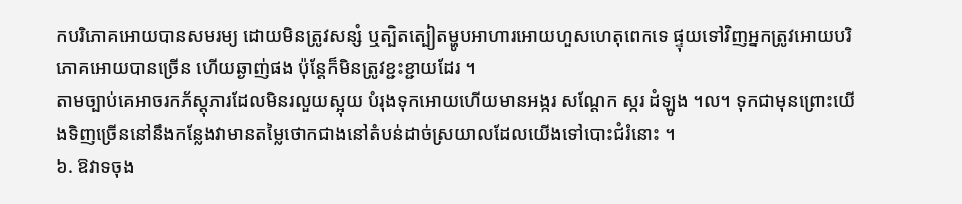កបរិភោគអោយបានសមរម្យ ដោយមិនត្រូវសន្សំ ឬត្បិតត្បៀតម្ហូបអាហារអោយហួសហេតុពេកទេ ផ្ទុយទៅវិញអ្នកត្រូវអោយបរិភោគអោយបានច្រើន ហើយឆ្ងាញ់ផង ប៉ុន្តែក៏មិនត្រូវខ្ជះខ្ជាយដែរ ។
តាមច្បាប់គេអាចរកភ័ស្តុភារដែលមិនរលួយស្អុយ បំរុងទុកអោយហើយមានអង្ករ សណ្តែក ស្ករ ដំឡូង ។ល។ ទុកជាមុនព្រោះយើងទិញច្រើននៅនឹងកន្លែងវាមានតម្លៃថោកជាងនៅតំបន់ដាច់ស្រយាលដែលយើងទៅបោះជំរំនោះ ។
៦. ឱវាទចុង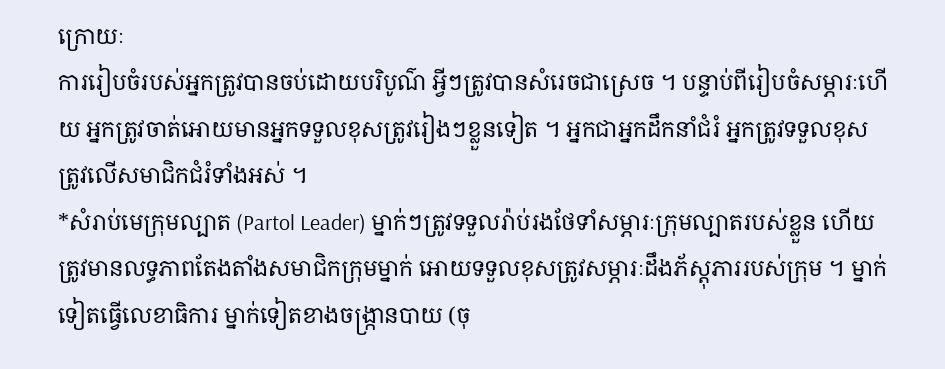ក្រោយៈ
ការរៀបចំរបស់អ្នកត្រូវបានចប់ដោយបរិបូណ៌ អ្វីៗត្រូវបានសំរេចជាស្រេច ។ បន្ទាប់ពីរៀបចំសម្ភារៈហើយ អ្នកត្រូវចាត់អោយមានអ្នកទទួលខុសត្រូវរៀងៗខ្លួនទៀត ។ អ្នកជាអ្នកដឹកនាំជំរំ អ្នកត្រូវទទួលខុសត្រូវលើសមាជិកជំរំទាំងអស់ ។
*សំរាប់មេក្រុមល្បាត (Partol Leader) ម្នាក់ៗត្រូវទទួលរ៉ាប់រងថែទាំសម្ភារៈក្រុមល្បាតរបស់ខ្លួន ហើយត្រូវមានលទ្ធភាពតែងតាំងសមាជិកក្រុមម្នាក់ អោយទទួលខុសត្រូវសម្ភារៈដឹងភ័ស្តុភាររបស់ក្រុម ។ ម្នាក់ទៀតធ្វើលេខាធិការ ម្នាក់ទៀតខាងចង្រ្កានបាយ (ចុ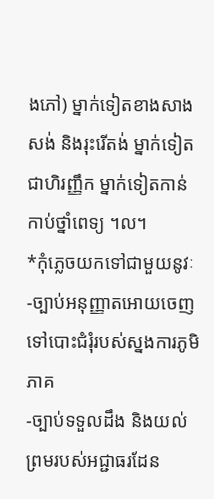ងភៅ) ម្នាក់ទៀតខាងសាងសង់ និងរុះរើតង់ ម្នាក់ទៀតជាហិរញ្ញឹក ម្នាក់ទៀតកាន់កាប់ថ្នាំពេទ្យ ។ល។
*កុំភ្លេចយកទៅជាមួយនូវៈ
-ច្បាប់អនុញ្ញាតអោយចេញទៅបោះជំរុំរបស់ស្នងការភូមិភាគ
-ច្បាប់ទទួលដឹង និងយល់ព្រមរបស់អជ្ជាធរដែន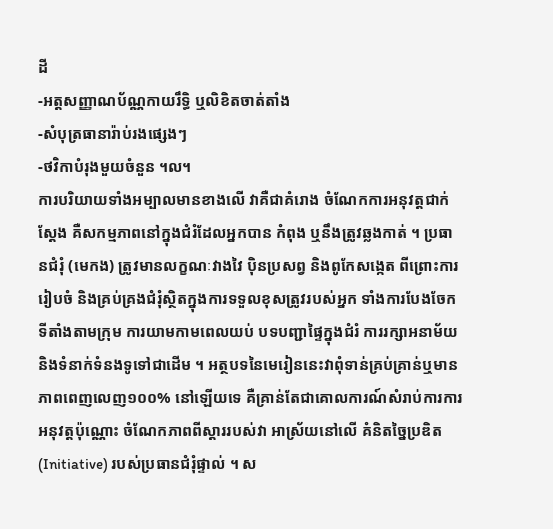ដី
-អត្តសញ្ញាណប័ណ្ណកាយរឹទ្ធិ ឬលិខិតចាត់តាំង
-សំបុត្រធានារ៉ាប់រងផ្សេងៗ
-ថវិកាបំរុងមួយចំនួន ។ល។
ការបរិយាយទាំងអម្បាលមានខាងលើ វាគឺជាគំរោង ចំណែកការអនុវត្តជាក់ស្តែង គឺសកម្មភាពនៅក្នុងជំរំដែលអ្នកបាន កំពុង ឬនឹងត្រូវឆ្លងកាត់ ។ ប្រធានជំរុំ (មេកង) ត្រូវមានលក្ខណៈវាងវៃ ប៉ិនប្រសព្វ និងពូកែសង្កេត ពីព្រោះការរៀបចំ និងគ្រប់គ្រងជំរុំស្ថិតក្នុងការទទួលខុសត្រូវរបស់អ្នក ទាំងការបែងចែកទីតាំងតាមក្រុម ការយាមកាមពេលយប់ បទបញ្ជាផ្ទៃក្នុងជំរំ ការរក្សាអនាម័យ និងទំនាក់ទំនងទូទៅជាដើម ។ អត្ថបទនៃមេរៀននេះវាពុំទាន់គ្រប់គ្រាន់ឬមានភាពពេញលេញ១០០% នៅឡើយទេ គឺគ្រាន់តែជាគោលការណ៍សំរាប់ការការអនុវត្តប៉ុណ្ណោះ ចំណែកភាពពីស្តាររបស់វា អាស្រ័យនៅលើ គំនិតច្នៃប្រឌិត (Initiative) របស់ប្រធានជំរុំផ្ទាល់ ។ ស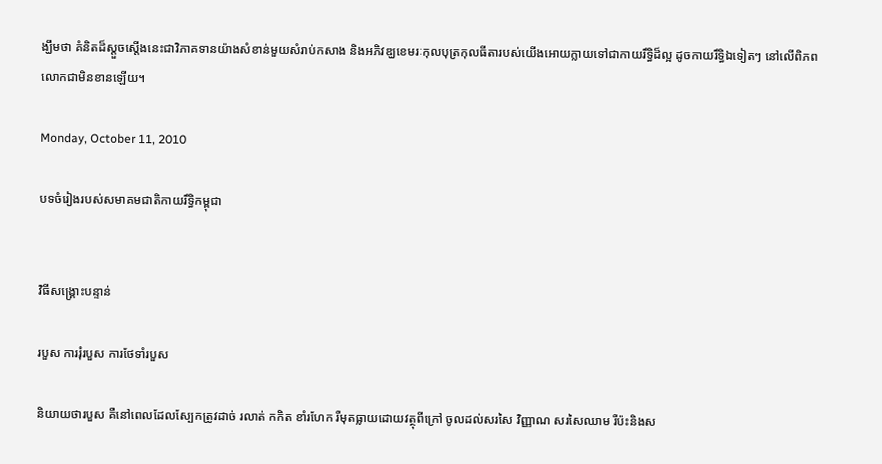ង្ឃឹមថា គំនិតដ៏ស្តួចស្តើងនេះជាវិភាគទានយ៉ាងសំខាន់មួយសំរាប់កសាង និងអភិវឌ្ឃខេមរៈកុលបុត្រកុលធីតារបស់យើងអោយក្លាយទៅជាកាយរឹទ្ធិដ៏ល្អ ដូចកាយរឹទ្ធិឯទៀតៗ នៅលើពិភពលោកជាមិនខានឡើយ។

Monday, October 11, 2010

បទចំរៀងរបស់សមាគមជាតិកាយរឹទ្ធិកម្ពុជា


វិធីសង្រ្គោះបន្ទាន់

របួស ការរុំរបួស ការថែទាំរបួស

និយាយថារបួស គឺនៅពេលដែលស្បែកត្រូវដាច់ រលាត់ កកិត ខាំរហែក រឺមុតធ្លាយដោយវត្ថុពីក្រៅ ចូលដល់សរសៃ វិញ្ញាណ សរសៃឈាម រឺប៉ះនិងស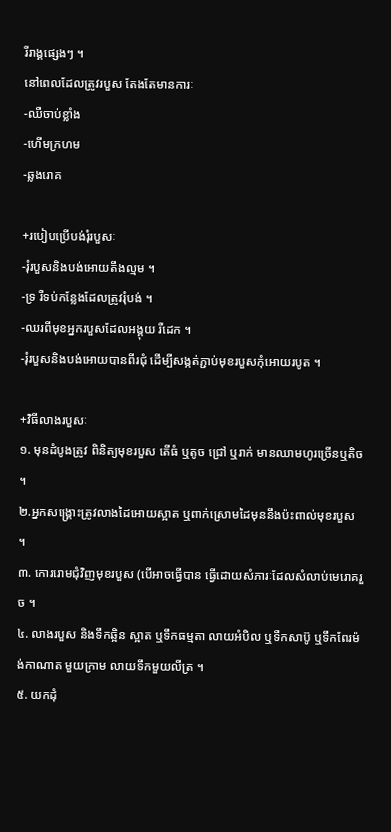រីរាង្គផ្សេងៗ ។
នៅពេលដែលត្រូវរបួស តែងតែមានការៈ
-ឈឺចាប់ខ្លាំង
-ហើមក្រហម
-ឆ្លងរោគ

+របៀបប្រើបង់រុំរបួសៈ
-រុំរបួសនិងបង់អោយតឹងល្មម ។
-ទ្រ រឺទប់កន្លែងដែលត្រូវរុំបង់ ។
-ឈរពីមុខអ្នករបួសដែលអង្គុយ រឺដេក ។
-រុំរបួសនិងបង់អោយបានពីរជុំ ដើម្បីសង្កត់ភ្ជាប់មុខរបួសកុំអោយរបូត ។

+វិធីលាងរបួសៈ
១. មុនដំបូងត្រូវ ពិនិត្យមុខរបួស តើធំ ឬតូច ជ្រៅ ឬរាក់ មានឈាមហូរច្រើនឬតិច ។
២.អ្នកសង្រ្គោះត្រូវលាងដៃអោយស្អាត ឬពាក់ស្រោមដៃមុននឹងប៉ះពាល់មុខរបួស ។
៣. កោររោមជុំវិញមុខរបួស (បើអាចធ្វើបាន ធ្វើដោយសំភារៈដែលសំលាប់មេរោគរួច ។
៤. លាងរបួស និងទឹកឆ្អិន ស្អាត ឬទឹកធម្មតា លាយអំបិល ឬទឺកសាប៊ូ ឬទឹកពែរម៉ង់កាណាត មួយក្រាម លាយទឹកមួយលីត្រ ។
៥. យកដុំ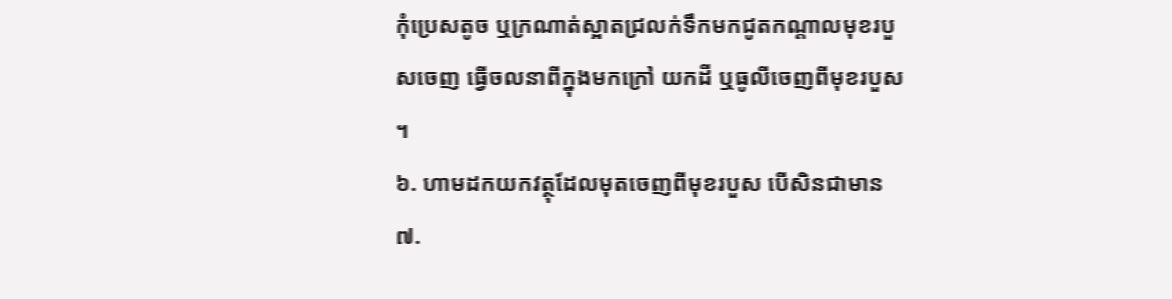កុំប្រេសតូច ឬក្រណាត់ស្អាតជ្រលក់ទឹកមកជូតកណ្តាលមុខរបួសចេញ ធ្វើចលនាពីក្នុងមកក្រៅ យកដី ឬធូលីចេញពីមុខរបួស ។
៦. ហាមដកយកវត្ថុដែលមុតចេញពីមុខរបួស បើសិនជាមាន
៧.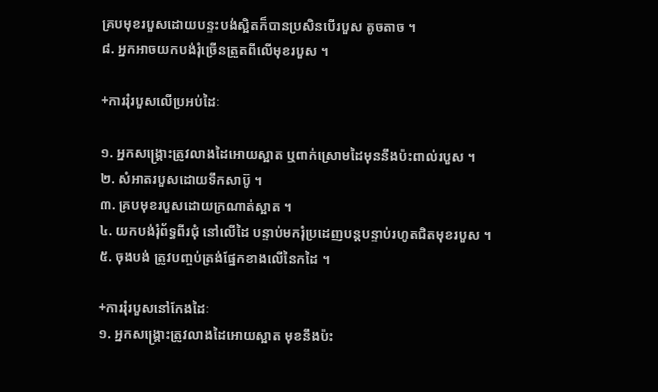គ្របមុខរបួសដោយបន្ទះបង់ស្អិតក៏បានប្រសិនបើរបួស តូចតាច ។
៨. អ្នកអាចយកបង់រុំច្រើនត្រួតពីលើមុខរបួស ។

+ការរុំរបួសលើប្រអប់ដៃៈ

១. អ្នកសង្រ្គោះត្រូវលាងដៃអោយស្អាត ឬពាក់ស្រោមដៃមុននឹងប៉ះពាល់របួស ។
២. សំអាតរបួសដោយទឹកសាប៊ូ ។
៣. គ្របមុខរបួសដោយក្រណាត់ស្អាត ។
៤. យកបង់រុំព័ទ្ធពីរជុំ នៅលើដៃ បន្ទាប់មករុំប្រដេញបន្តបន្ទាប់រហូតជិតមុខរបួស ។
៥. ចុងបង់ ត្រូវបញ្ចប់ត្រង់ផ្នែកខាងលើនៃកដៃ ។

+ការរុំរបួសនៅកែងដៃៈ
១. អ្នកសង្រ្គោះត្រូវលាងដៃអោយស្អាត មុខនឹងប៉ះ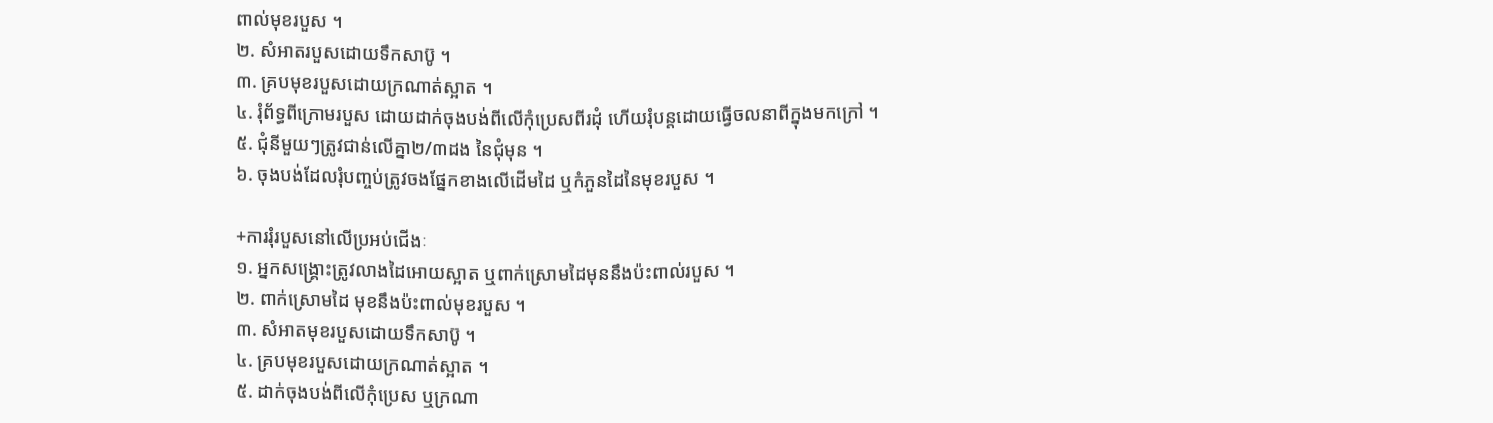ពាល់មុខរបួស ។
២. សំអាតរបួសដោយទឹកសាប៊ូ ។
៣. គ្របមុខរបួសដោយក្រណាត់ស្អាត ។
៤. រុំព័ទ្ធពីក្រោមរបួស ដោយដាក់ចុងបង់ពីលើកុំប្រេសពីរដុំ ហើយរុំបន្តដោយធ្វើចលនាពីក្នុងមកក្រៅ ។
៥. ជុំនីមួយៗត្រូវជាន់លើគ្នា២/៣ដង នៃជុំមុន ។
៦. ចុងបង់ដែលរុំបញ្ចប់ត្រូវចងផ្នែកខាងលើដើមដៃ ឬកំភួនដៃនៃមុខរបួស ។

+ការរុំរបួសនៅលើប្រអប់ជើងៈ
១. អ្នកសង្រ្គោះត្រូវលាងដៃអោយស្អាត ឬពាក់ស្រោមដៃមុននឹងប៉ះពាល់របួស ។
២. ពាក់ស្រោមដៃ មុខនឹងប៉ះពាល់មុខរបួស ។
៣. សំអាតមុខរបួសដោយទឹកសាប៊ូ ។
៤. គ្របមុខរបួសដោយក្រណាត់ស្អាត ។
៥. ដាក់ចុងបង់ពីលើកុំប្រេស ឬក្រណា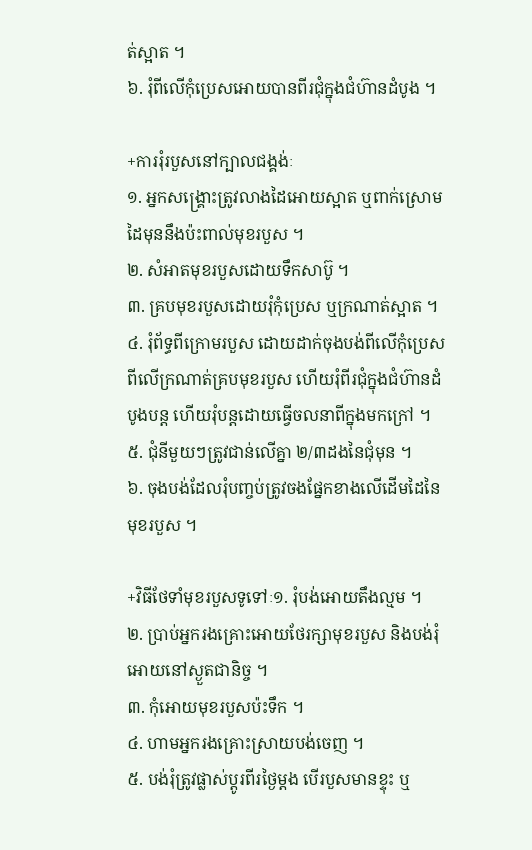ត់ស្អាត ។
៦. រុំពីលើកុំប្រេសអោយបានពីរជុំក្នុងជំហ៊ានដំបូង ។

+ការរុំរបួសនៅក្បាលជង្គង់ៈ
១. អ្នកសង្គ្រោះត្រូវលាងដៃអោយស្អាត ឬពាក់ស្រោមដៃមុននឹងប៉ះពាល់មុខរបួស ។
២. សំអាតមុខរបួសដោយទឹកសាប៊ូ ។
៣. គ្របមុខរបួសដោយរុំកុំប្រេស ឬក្រណាត់ស្អាត ។
៤. រុំព័ទ្ធពីក្រោមរបួស ដោយដាក់ចុងបង់ពីលើកុំប្រេសពីលើក្រណាត់គ្របមុខរបួស ហើយរុំពីរជុំក្នុងជំហ៊ានដំបូងបន្ត ហើយរុំបន្តដោយធ្វើចលនាពីក្នុងមកក្រៅ ។
៥. ជុំនីមួយៗត្រូវជាន់លើគ្នា ២/៣ដងនៃជុំមុន ។
៦. ចុងបង់ដែលរុំបញ្ចប់ត្រូវចងផ្នែកខាងលើដើមដៃនៃមុខរបួស ។

+វិធីថែទាំមុខរបួសទូទៅៈ១. រុំបង់អោយតឹងល្មម ។
២. ប្រាប់អ្នករងគ្រោះអោយថែរក្សាមុខរបួស និងបង់រុំអោយនៅស្ងួតជានិច្ច ។
៣. កុំអោយមុខរបួសប៉ះទឹក ។
៤. ហាមអ្នករងគ្រោះស្រាយបង់ចេញ ។
៥. បង់រុំត្រូវផ្លាស់ប្តូរពីរថ្ងៃម្តង បើរបួសមានខ្ទុះ ឬ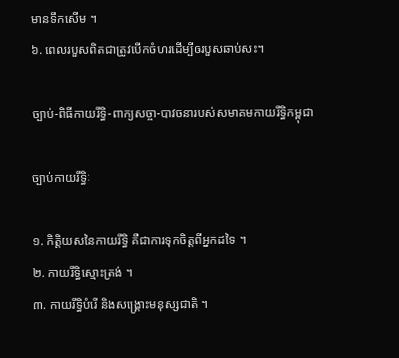មានទឹកសើម ។
៦. ពេលរបួសពិតជាត្រូវបើកចំហរដើម្បីឲរបួសឆាប់សះ។

ច្បាប់-ពិធីកាយរឹទ្ធិ-ពាក្យសច្ចា-បាវចនារបស់សមាគមកាយរឹទ្ធិកម្ពុជា

ច្បាប់កាយរឹទ្ធិៈ

១. កិតិ្តយសនៃកាយរឹទ្ធិ គឺជាការទុកចិត្តពីអ្នកដទៃ ។
២. កាយរឹទ្ធិស្មោះត្រង់ ។
៣. កាយរឹទ្ធិបំរើ និងសង្រ្គោះមនុស្សជាតិ ។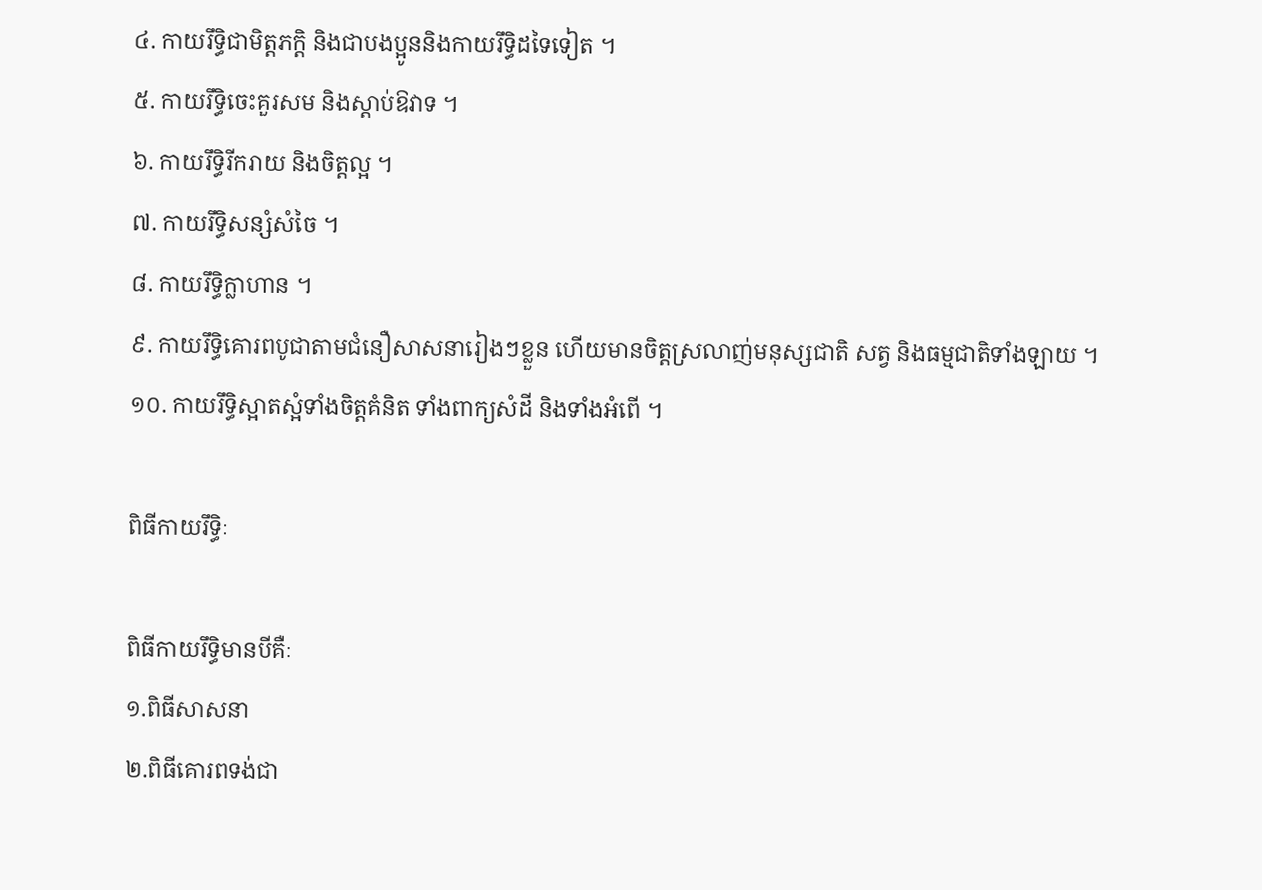៤. កាយរឹទ្ធិជាមិត្តភក្តិ និងជាបងប្អូននិងកាយរឹទ្ធិដទៃទៀត ។
៥. កាយរឹទ្ធិចេះគួរសម និងស្តាប់ឱវាទ ។
៦. កាយរឹទ្ធិរីករាយ និងចិត្តល្អ ។
៧. កាយរឹទ្ធិសន្សំសំចៃ ។
៨. កាយរឹទ្ធិក្លាហាន ។
៩. កាយរឹទ្ធិគោរពបូជាតាមជំនឿសាសនារៀងៗខ្លួន ហើយមានចិត្តស្រលាញ់មនុស្សជាតិ សត្វ និងធម្មជាតិទាំងឡាយ ។
១០. កាយរឹទ្ធិស្អាតស្អំទាំងចិត្តគំនិត ទាំងពាក្យសំដី និងទាំងអំពើ ។

ពិធីកាយរឹទ្ធិៈ

ពិធីកាយរឹទ្ធិមានបីគឺៈ
១.ពិធីសាសនា
២.ពិធីគោរពទង់ជា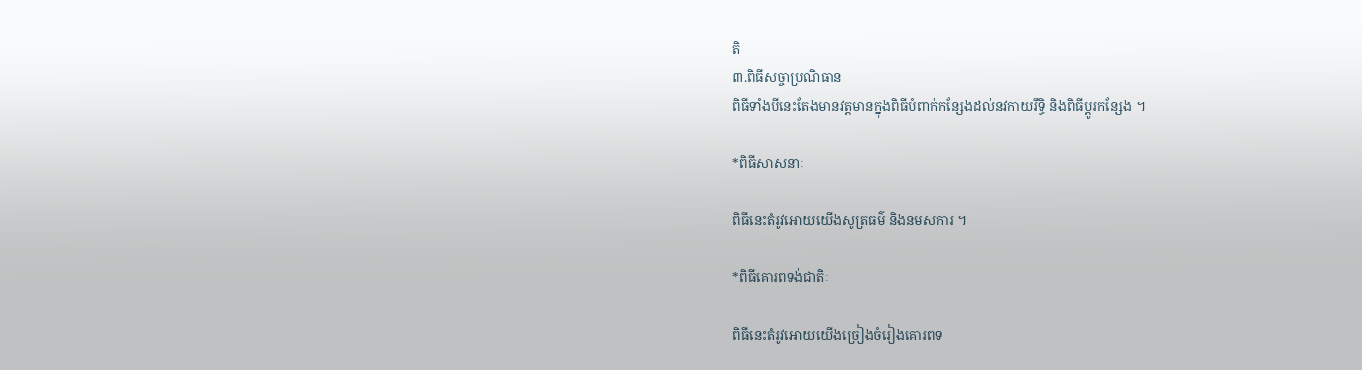តិ
៣.ពិធីសច្ចាប្រណិធាន
ពិធីទាំងបីនេះតែងមានវត្តមានក្នុងពិធីបំពាក់កន្សែងដល់នវកាយរឹទ្ធិ និងពិធីប្តូរកន្សែង ។

*ពិធីសាសនាៈ

ពិធីនេះតំរូវអោយយើងសូត្រធម៌ និងនមសការ ។

*ពិធីគោរពទង់ជាតិៈ

ពិធីនេះតំរូវអោយយើងច្រៀងចំរៀងគោរពទ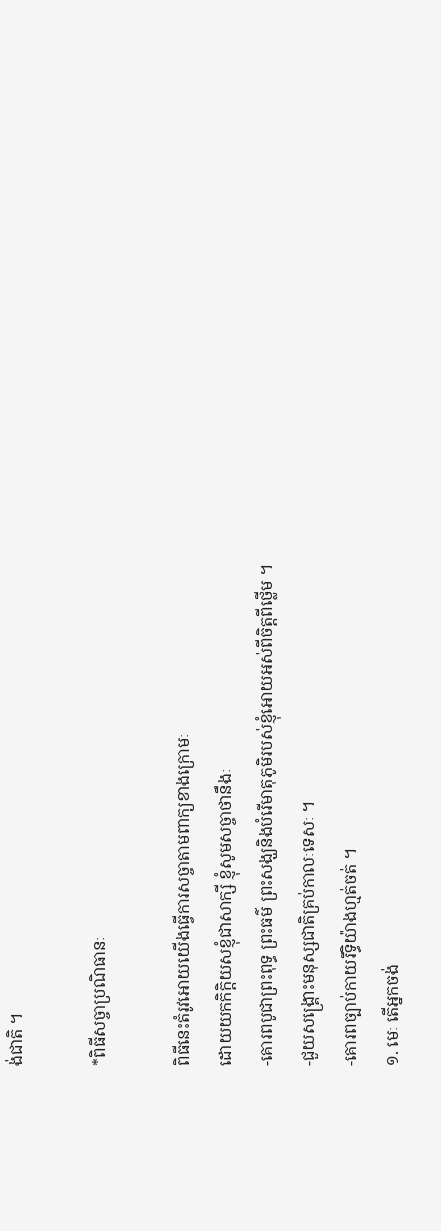ង់ជាតិ ។

*ពិធីសច្ចាប្រណិធានៈ

ពិធីនេះតំរូវអោយយើងធ្វើការសច្ចាតាមពាក្យខាងក្រោមៈ
ដោយយកកិក្តិយសខ្ញុំជាសាក្សី ខ្ញុំសូមសច្ចាថានឹងៈ
-គោរពបូជាព្រះពុទ្ធ ព្រះធម៌ ព្រះសង្ឃនិងបំរើមាតុភូមិរបស់ខ្ញុំអោយអស់ពីចិត្តពីថ្លើម ។
-ជួយសង្រ្គោះមនុស្សជាតិគ្រប់កាលៈទេសៈ ។
-គោរពច្បាប់កាយរឹទ្ធិយ៉ាងហ្មត់ចត់ ។
១. មេៈ តើអ្នកចង់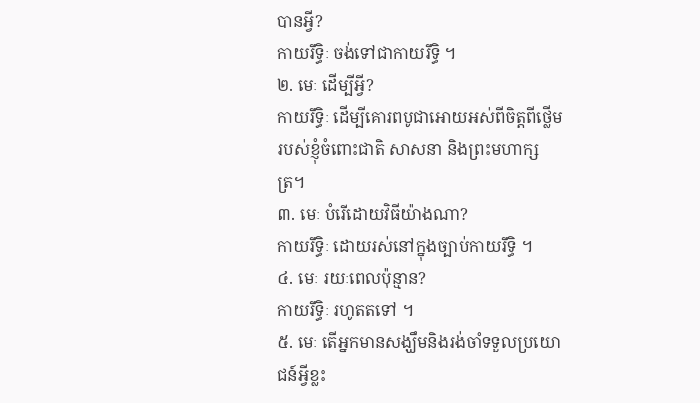បានអ្វី?
កាយរឹទ្ធិៈ ចង់ទៅជាកាយរឹទ្ធិ ។
២. មេៈ ដើម្បីអ្វី?
កាយរឹទ្ធិៈ ដើម្បីគោរពបូជាអោយអស់ពីចិត្តពីថ្លើម របស់ខ្ញុំចំពោះជាតិ សាសនា និងព្រះមហាក្សត្រ។
៣. មេៈ បំរើដោយវិធីយ៉ាងណា?
កាយរឹទ្ធិៈ ដោយរស់នៅក្នុងច្បាប់កាយរឹទ្ធិ ។
៤. មេៈ រយៈពេលប៉ុន្មាន?
កាយរឹទ្ធិៈ រហូតតទៅ ។
៥. មេៈ តើអ្នកមានសង្ឃឹមនិងរង់ចាំទទួលប្រយោជន៍អ្វីខ្លះ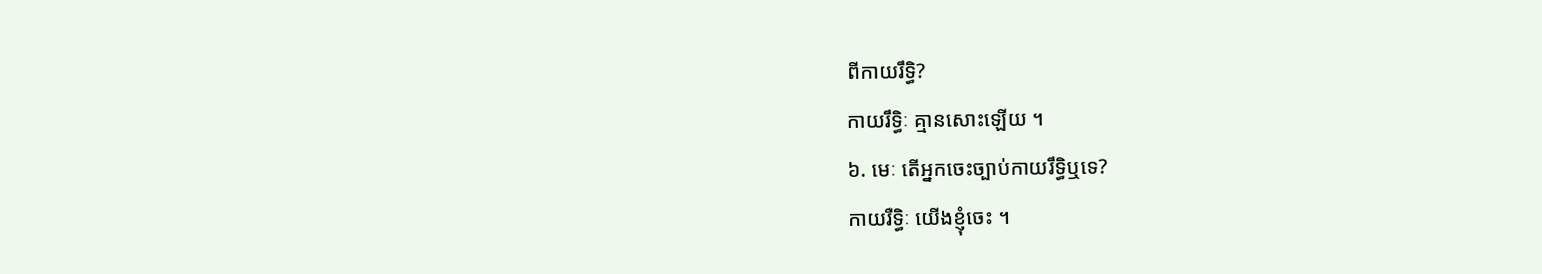ពីកាយរឹទ្ធិ?
កាយរឹទ្ធិៈ គ្មានសោះឡើយ ។
៦. មេៈ តើអ្នកចេះច្បាប់កាយរឹទ្ធិឬទេ?
កាយរឺទ្ធិៈ យើងខ្ញុំចេះ ។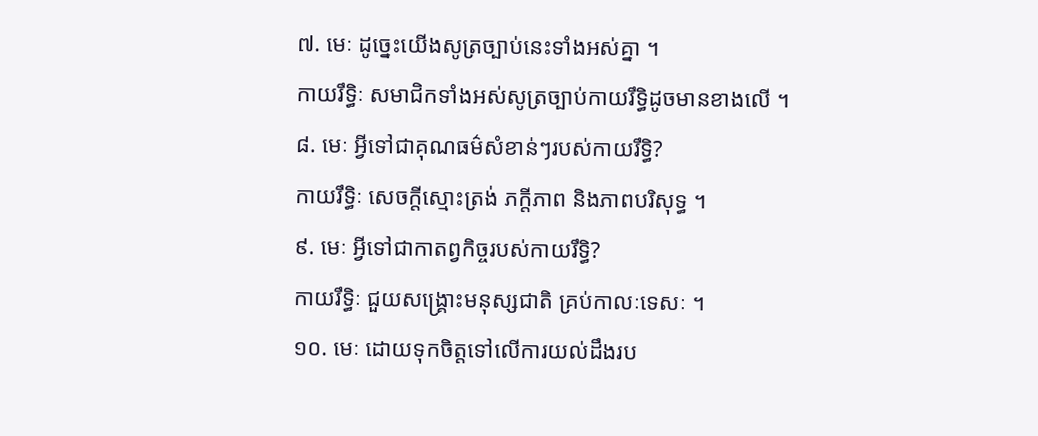៧. មេៈ ដូច្នេះយើងសូត្រច្បាប់នេះទាំងអស់គ្នា ។
កាយរឹទ្ធិៈ សមាជិកទាំងអស់សូត្រច្បាប់កាយរឹទ្ធិដូចមានខាងលើ ។
៨. មេៈ អ្វីទៅជាគុណធម៌សំខាន់ៗរបស់កាយរឹទ្ធិ?
កាយរឹទ្ធិៈ សេចក្តីស្មោះត្រង់ ភក្តីភាព និងភាពបរិសុទ្ធ ។
៩. មេៈ អ្វីទៅជាកាតព្វកិច្ចរបស់កាយរឹទ្ធិ?
កាយរឹទ្ធិៈ ជួយសង្រ្គោះមនុស្សជាតិ គ្រប់កាលៈទេសៈ ។
១០. មេៈ ដោយទុកចិត្តទៅលើការយល់ដឹងរប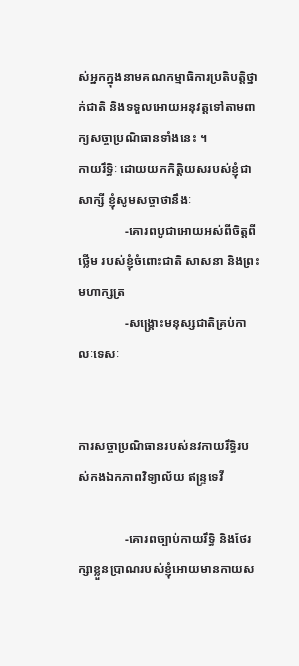ស់អ្នកក្នុងនាមគណកម្មាធិការប្រតិបត្តិថ្នាក់ជាតិ និងទទួលអោយអនុវត្តទៅតាមពាក្យសច្ចាប្រណិធានទាំងនេះ ។
កាយរឹទ្ធិៈ ដោយយកកិត្តិយសរបស់ខ្ញុំជាសាក្សី ខ្ញុំសូមសច្ចាថានឹងៈ
               -គោរពបូជាអោយអស់ពីចិត្តពីថ្លើម របស់ខ្ញុំចំពោះជាតិ សាសនា និងព្រះមហាក្សត្រ
               -សង្រ្គោះមនុស្សជាតិគ្រប់កាលៈទេសៈ


ការសច្ចាប្រណិធានរបស់នវកាយរឹទ្ធិរបស់កងឯកភាពវិទ្យាល័យ ឥន្រ្ទទេវី

               -គោរពច្បាប់កាយរឹទ្ធិ និងថែរក្សាខ្លួនប្រាណរបស់ខ្ញុំអោយមានកាយស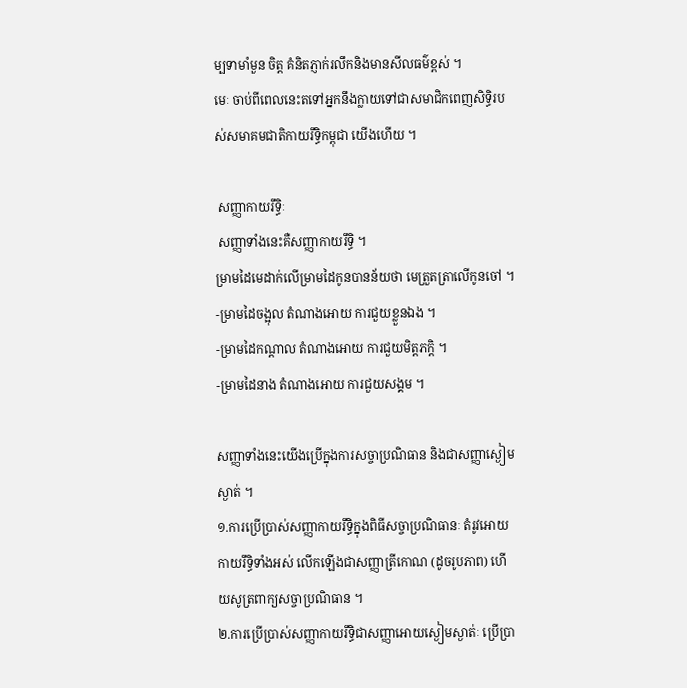ម្បទាមាំមួន ចិត្ត គំនិតភ្ញាក់រលឹកនិងមានសីលធម៌ខ្ពស់ ។
មេៈ ចាប់ពីពេលនេះតទៅអ្នកនឹងក្លាយទៅជាសមាជិកពេញសិទ្ធិរបស់សមាគមជាតិកាយរឹទ្ធិកម្ពុជា យើងហើយ ។

 សញ្ញាកាយរឹទ្ធិៈ
 សញ្ញាទាំងនេះគឺសញ្ញាកាយរឹទ្ធិ ។
ម្រាមដៃមេដាក់លើម្រាមដៃកូនបានន័យថា មេត្រួតត្រាលើកូនចៅ ។
-ម្រាមដៃចង្អុល តំណាងអោយ ការជួយខ្លួនឯង ។
-ម្រាមដៃកណ្តាល តំណាងអោយ ការជួយមិត្តភក្តិ ។
-ម្រាមដៃនាង តំណាងអោយ ការជួយសង្គម ។

សញ្ញាទាំងនេះយើងប្រើក្នុងការសច្ចាប្រណិធាន និងជាសញ្ញាស្ងៀមស្ងាត់ ។
១.ការប្រើប្រាស់សញ្ញាកាយរឹទ្ធិក្នុងពិធីសច្ចាប្រណិធានៈ តំរូវអោយកាយរឹទ្ធិទាំងអស់ លើកឡើងជាសញ្ញាត្រីកោណ (ដូចរូបភាព) ហើយសូត្រពាក្យសច្ចាប្រណិធាន ។
២.ការប្រើប្រាស់សញ្ញាកាយរឹទ្ធិជាសញ្ញាអោយស្ងៀមស្ងាត់ៈ ប្រើប្រា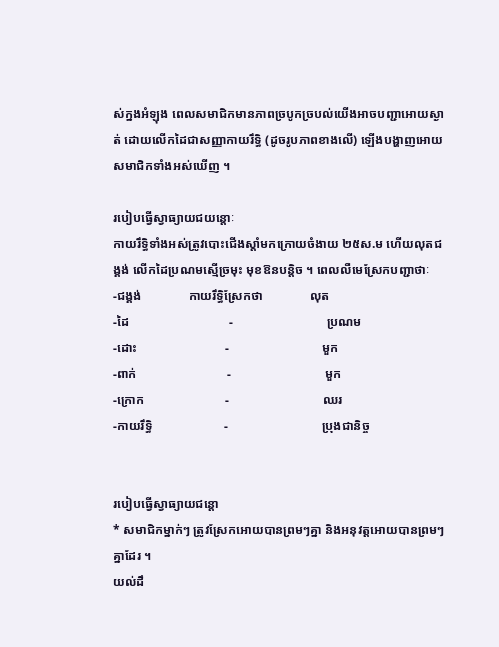ស់ក្នងអំឡុង ពេលសមាជិកមានភាពច្របូកច្របល់យើងអាចបញ្ជាអោយស្ងាត់ ដោយលើកដៃជាសញ្ញាកាយរឹទ្ធិ (ដូចរូបភាពខាងលើ) ឡើងបង្ហាញអោយសមាជិកទាំងអស់ឃើញ ។

របៀបធ្វើស្វាធ្យាយជយន្តោៈ
កាយរឹទ្ធិទាំងអស់ត្រូវបោះជើងស្តាំមកក្រោយចំងាយ ២៥ស.ម ហើយលុតជង្គង់ លើកដៃប្រណមស្មើច្រមុះ មុខឱនបន្តិច ។ ពេលលឺមេស្រែកបញ្ជាថាៈ
-ជង្គង់               កាយរឹទ្ធិស្រែកថា               លុត
-ដៃ                                -                              ប្រណម
-ដោះ                            -                              មួក
-ពាក់                             -                              មួក
-ក្រោក                          -                              ឈរ
-កាយរឹទ្ធិ                       -                              ប្រុងជានិច្ច


របៀបធ្វើស្វាធ្យាយជន្តោ
* សមាជិកម្នាក់ៗ ត្រូវស្រែកអោយបានព្រមៗគ្នា និងអនុវត្តអោយបានព្រមៗគ្នាដែរ ។
យល់ដឹ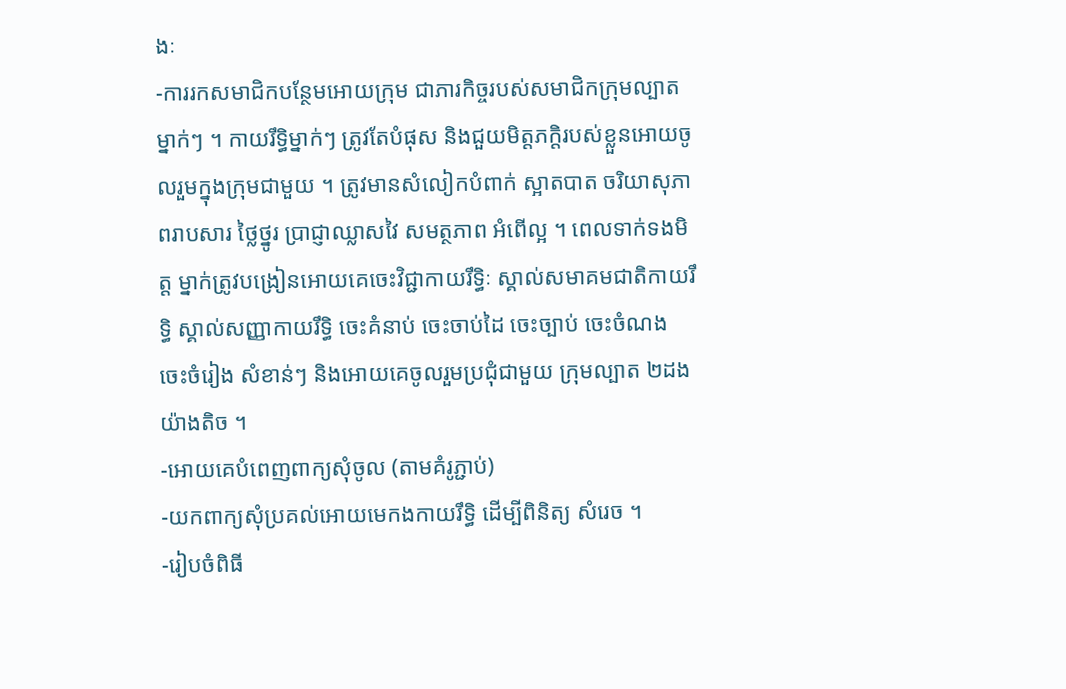ងៈ
-ការរកសមាជិកបន្ថែមអោយក្រុម ជាភារកិច្ចរបស់សមាជិកក្រុមល្បាតម្នាក់ៗ ។ កាយរឹទ្ធិម្នាក់ៗ ត្រូវតែបំផុស និងជួយមិត្តភក្តិរបស់ខ្លួនអោយចូលរួមក្នុងក្រុមជាមួយ ។ ត្រូវមានសំលៀកបំពាក់ ស្អាតបាត ចរិយាសុភាពរាបសារ ថ្លៃថ្នូរ ប្រាជ្ញាឈ្លាសវៃ សមត្ថភាព អំពើល្អ ។ ពេលទាក់ទងមិត្ត ម្នាក់ត្រូវបង្រៀនអោយគេចេះវិជ្ជាកាយរឹទ្ធិៈ ស្គាល់សមាគមជាតិកាយរឹទ្ធិ ស្គាល់សញ្ញាកាយរឹទ្ធិ ចេះគំនាប់ ចេះចាប់ដៃ ចេះច្បាប់ ចេះចំណង ចេះចំរៀង សំខាន់ៗ និងអោយគេចូលរួមប្រជុំជាមួយ ក្រុមល្បាត ២ដងយ៉ាងតិច ។
-អោយគេបំពេញពាក្យសុំចូល (តាមគំរូភ្ជាប់)
-យកពាក្យសុំប្រគល់អោយមេកងកាយរឹទ្ធិ ដើម្បីពិនិត្យ សំរេច ។
-រៀបចំពិធី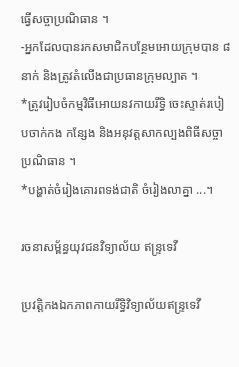ធ្វើសច្ចាប្រណិធាន ។
-អ្នកដែលបានរកសមាជិកបន្ថែមអោយក្រុមបាន ៨នាក់ និងត្រូវតំលើងជាប្រធានក្រុមល្បាត ។
*ត្រូវរៀបចំកម្មវិធីអោយនវកាយរឹទ្ធិ ចេះស្ទាត់របៀបចាក់កង កន្សែង និងអនុវត្តសាកល្បងពិធីសច្ចា ប្រណិធាន ។
*បង្ហាត់ចំរៀងគោរពទង់ជាតិ ចំរៀងលាគ្នា ...។

រចនាសម័្ពន្ធយុវជនវិទ្យាល័យ ឥន្រ្ទទេវី

ប្រវត្តិកងឯកភាពកាយរឹទ្ធិវិទ្យាល័យឥន្រ្ទទេវី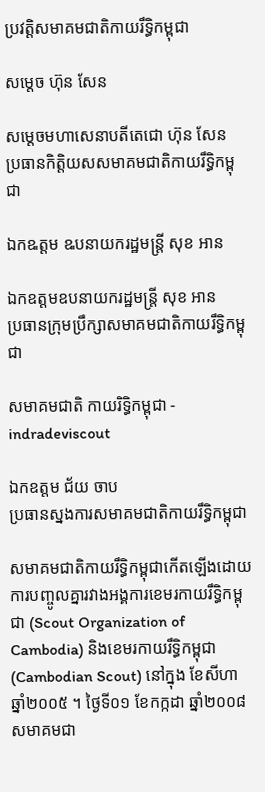ប្រវត្តិសមាគមជាតិកាយរឹទ្ធិកម្ពុជា

សម្តេច ហ៊ុន សែន

សម្តេចមហាសេនាបតីតេជោ ហ៊ុន សែន
ប្រធានកិតិ្តយសសមាគមជាតិកាយរឹទ្ធិកម្ពុជា

ឯកឩត្តម ឩបនាយករដ្ឋមន្រ្តី សុខ អាន

ឯកឧត្តមឧបនាយករដ្ឋមន្រ្តី សុខ អាន
ប្រធានក្រុមប្រឹក្សាសមាគមជាតិកាយរឹទ្ធិកម្ពុជា

សមាគមជាតិ កាយរិទ្ធិកម្ពុជា - indradeviscout

ឯកឧត្តម ជ័យ ចាប
ប្រធានស្នងការសមាគមជាតិកាយរឹទ្ធិកម្ពុជា

សមាគមជាតិកាយរឹទ្ធិកម្ពុជាកើតឡើងដោយការបញ្ចូលគ្នារវាងអង្គការខេមរកាយរឹទ្ធិកម្ពុជា (Scout Organization of Cambodia) និងខេមរកាយរឹទ្ធិកម្ពុជា (Cambodian Scout) នៅក្នុង ខែសីហា ឆ្នាំ២០០៥ ។ ថ្ងៃទី០១ ខែកក្កដា ឆ្នាំ២០០៨ សមាគមជា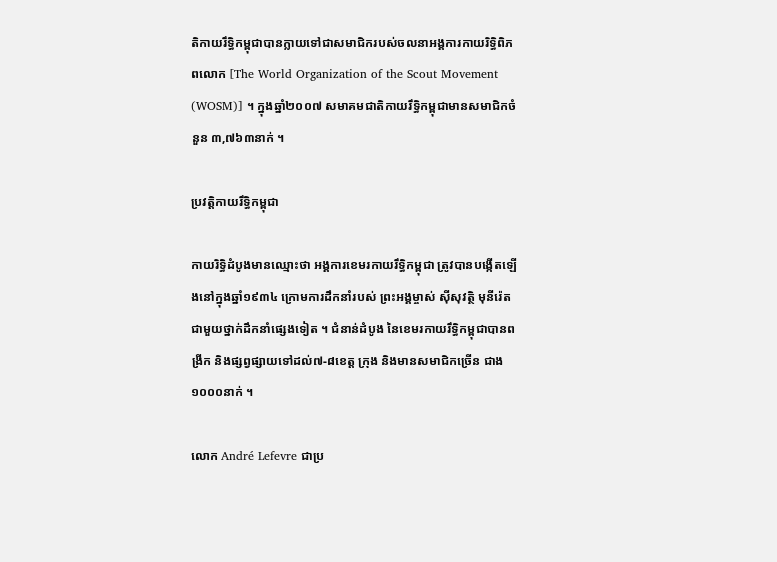តិកាយរឹទ្ធិកម្ពុជាបានក្លាយទៅជាសមាជិករបស់ចលនាអង្គការកាយរិទ្ធិពិភពលោក [The World Organization of the Scout Movement (WOSM)] ។ ក្នុងឆ្នាំ២០០៧ សមាគមជាតិកាយរឹទ្ធិកម្ពុជាមានសមាជិកចំនួន ៣,៧៦៣នាក់ ។

ប្រវត្តិកាយរឹទ្ធិកម្ពុជា

កាយរិទ្ធិដំបូងមានឈ្មោះថា អង្គការខេមរកាយរឹទ្ធិកម្ពុជា ត្រូវបានបង្កើតឡើងនៅក្នុងឆ្នាំ១៩៣៤ ក្រោមការដឹកនាំរបស់ ព្រះអង្គម្ចាស់ ស៊ីសុវត្ថិ មុនីរ៉េត ជាមួយថ្នាក់ដឹកនាំផ្សេងទៀត ។ ជំនាន់ដំបូង នៃខេមរកាយរឹទ្ធិកម្ពុជាបានពង្រីក និងផ្សព្វផ្សាយទៅដល់៧-៨ខេត្ត ក្រុង និងមានសមាជិកច្រើន ជាង ១០០០នាក់ ។

លោក André Lefevre ជាប្រ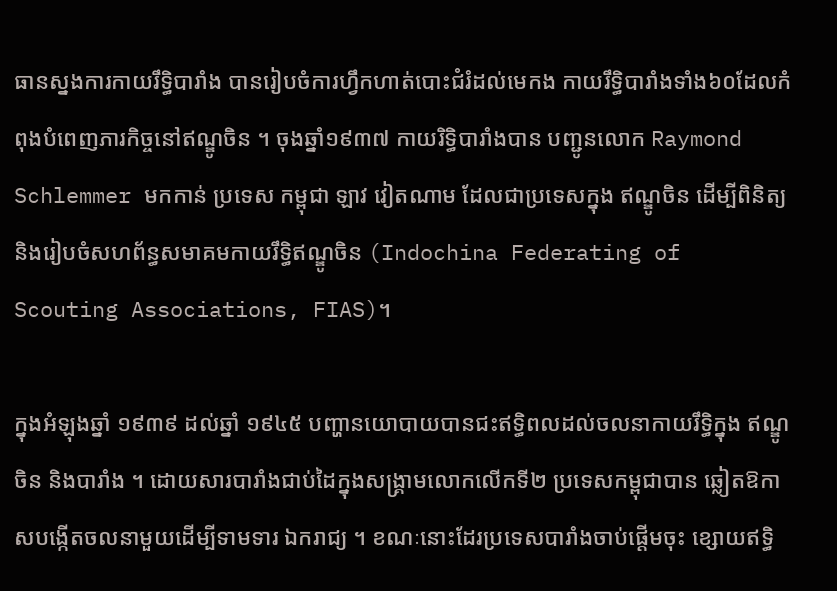ធានស្នងការកាយរឹទ្ធិបារាំង បានរៀបចំការហ្វឹកហាត់បោះជំរំដល់មេកង កាយរឹទ្ធិបារាំងទាំង៦០ដែលកំពុងបំពេញភារកិច្ចនៅឥណ្ឌូចិន ។ ចុងឆ្នាំ១៩៣៧ កាយរិទ្ធិបារាំងបាន បញ្ជូនលោក Raymond Schlemmer មកកាន់ ប្រទេស កម្ពុជា ឡាវ វៀតណាម ដែលជាប្រទេសក្នុង ឥណ្ឌូចិន ដើម្បីពិនិត្យ និងរៀបចំសហព័ន្ធសមាគមកាយរឹទ្ធិឥណ្ឌូចិន (Indochina Federating of Scouting Associations, FIAS)។

ក្នុងអំឡុងឆ្នាំ ១៩៣៩ ដល់ឆ្នាំ ១៩៤៥ បញ្ហានយោបាយបានជះឥទ្ធិពលដល់ចលនាកាយរឹទ្ធិក្នុង ឥណ្ឌូចិន និងបារាំង ។ ដោយសារបារាំងជាប់ដៃក្នុងសង្រ្គាមលោកលើកទី២ ប្រទេសកម្ពុជាបាន ឆ្លៀតឱកាសបង្កើតចលនាមួយដើម្បីទាមទារ ឯករាជ្យ ។ ខណៈនោះដែរប្រទេសបារាំងចាប់ផ្តើមចុះ ខ្សោយឥទ្ធិ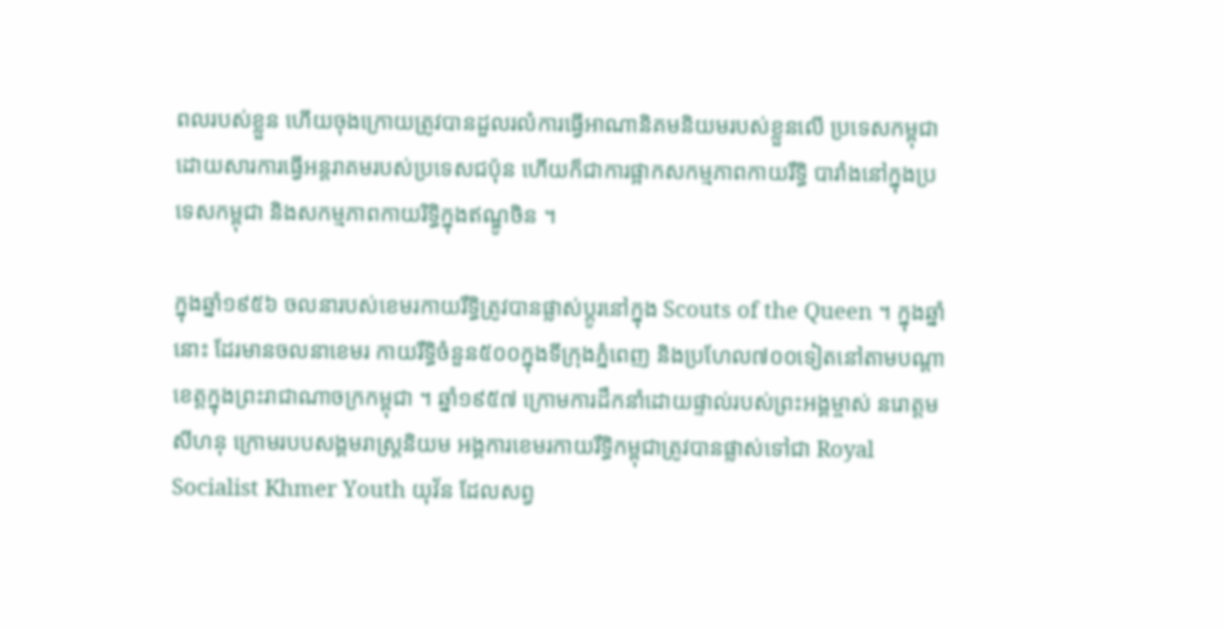ពលរបស់ខ្លួន ហើយចុងក្រោយត្រូវបានដួលរលំការធ្វើអាណានិគមនិយមរបស់ខ្លួនលើ ប្រទេសកម្ពុជាដោយសារការធ្វើអន្តរាគមរបស់ប្រទេសជប៉ុន ហើយក៏ជាការផ្អាកសកម្មភាពកាយរឹទ្ធិ បារាំងនៅក្នុងប្រទេសកម្ពុជា និងសកម្មភាពកាយរិទ្ធិក្នុងឥណ្ឌូចិន ។

ក្នុងឆ្នាំ១៩៥៦ ចលនារបស់ខេមរកាយរឹទ្ធិត្រូវបានផ្លាស់ប្តូរនៅក្នុង Scouts of the Queen ។ ក្នុងឆ្នាំនោះ ដែរមានចលនាខេមរ កាយរឹទ្ធិចំនួន៥០០ក្នុងទីក្រុងភ្នំពេញ និងប្រហែល៧០០ទៀតនៅតាមបណ្តា ខេត្តក្នុងព្រះរាជាណាចក្រកម្ពុជា ។ ឆ្នាំ១៩៥៧ ក្រោមការដឹកនាំដោយផ្ទាល់របស់ព្រះអង្គម្ចាស់ នរោត្តម សីហនុ ក្រោមរបបសង្គមរាស្រ្តនិយម អង្គការខេមរកាយរឹទ្ធិកម្ពុជាត្រូវបានផ្លាស់ទៅជា Royal Socialist Khmer Youth យុវ័ន ដែលសព្វ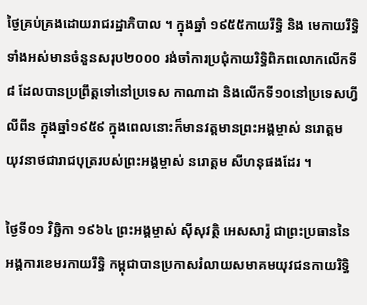ថ្ងៃគ្រប់គ្រងដោយរាជរដ្ឋាភិបាល ។ ក្នុងឆ្នាំ ១៩៥៥កាយរឹទ្ធិ និង មេកាយរឹទ្ធិទាំងអស់មានចំនួនសរុប២០០០ រង់ចាំការប្រជុំកាយរិទ្ធិពិភពលោកលើកទី៨ ដែលបានប្រព្រឹត្តទៅនៅប្រទេស កាណាដា និងលើកទី១០នៅប្រទេសហ្វីលីពីន ក្នុងឆ្នាំ១៩៥៩ ក្នុងពេលនោះក៏មានវត្តមានព្រះអង្គម្ចាស់ នរោត្តម យុវនាថជារាជបុត្ររបស់ព្រះអង្គម្ចាស់ នរោត្តម សីហនុផងដែរ ។

ថ្ងៃទី០១ វិចិ្ឆកា ១៩៦៤ ព្រះអង្គម្ចាស់ ស៊ីសុវត្ថិ អេសសារ៉ូ ជាព្រះប្រធាននៃអង្គការខេមរកាយរឹទ្ធិ កម្ពុជាបានប្រកាសរំលាយសមាគមយុវជនកាយរិទ្ធិ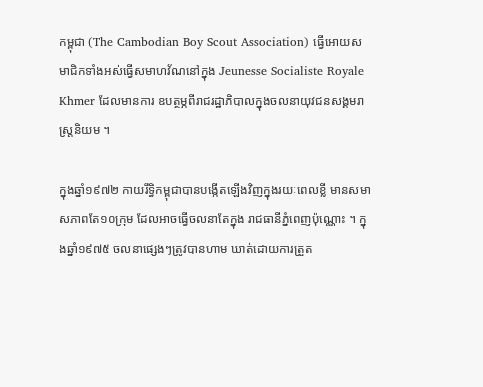កម្ពុជា (The Cambodian Boy Scout Association) ធ្វើអោយសមាជិកទាំងអស់ធ្វើសមាហវ័ណនៅក្នុង Jeunesse Socialiste Royale Khmer ដែលមានការ ឧបត្ថម្ភពីរាជរដ្ឋាភិបាលក្នុងចលនាយុវជនសង្គមរាស្រ្តនិយម ។

ក្នុងឆ្នាំ១៩៧២ កាយរឹទ្ធិកម្ពុជាបានបង្កើតឡើងវិញក្នុងរយៈពេលខ្លី មានសមាសភាពតែ១០ក្រុម ដែលអាចធ្វើចលនាតែក្នុង រាជធានីភ្នំពេញប៉ុណ្ណោះ ។ ក្នុងឆ្នាំ១៩៧៥ ចលនាផ្សេងៗត្រូវបានហាម ឃាត់ដោយការត្រួត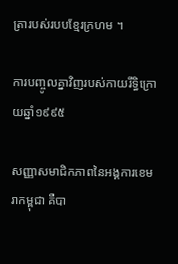ត្រារបស់របបខ្មែរក្រហម ។

ការបញ្ចូលគ្នាវិញរបស់កាយរឹទ្ធិក្រោយឆ្នាំ១៩៩៥

សញ្ញាសមាជិកភាពនៃអង្គការខេមរាកម្ពុជា គឺបា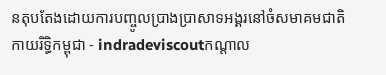នតុបតែងដោយការបញ្ចូលប្រាងប្រាសាទអង្គរនៅចំសមាគមជាតិ កាយរិទ្ធិកម្ពុជា - indradeviscoutកណ្តាល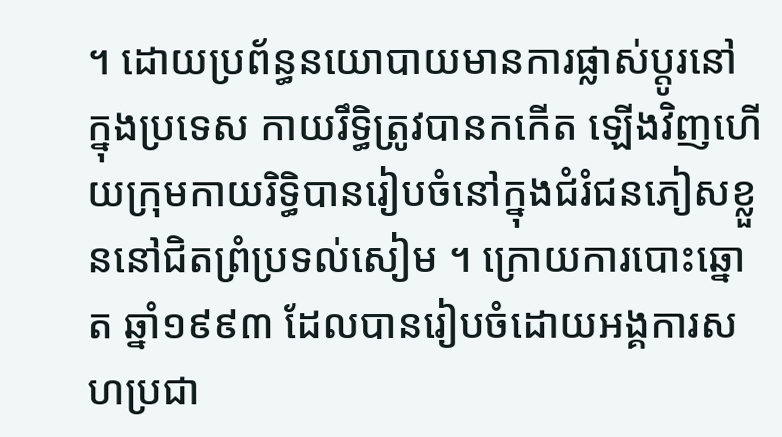។ ដោយប្រព័ន្ធនយោបាយមានការផ្លាស់ប្តូរនៅក្នុងប្រទេស កាយរឹទ្ធិត្រូវបានកកើត ឡើងវិញហើយក្រុមកាយរិទ្ធិបានរៀបចំនៅក្នុងជំរំជនភៀសខ្លួននៅជិតព្រំប្រទល់សៀម ។ ក្រោយការបោះឆ្នោត ឆ្នាំ១៩៩៣ ដែលបានរៀបចំដោយអង្គការសហប្រជា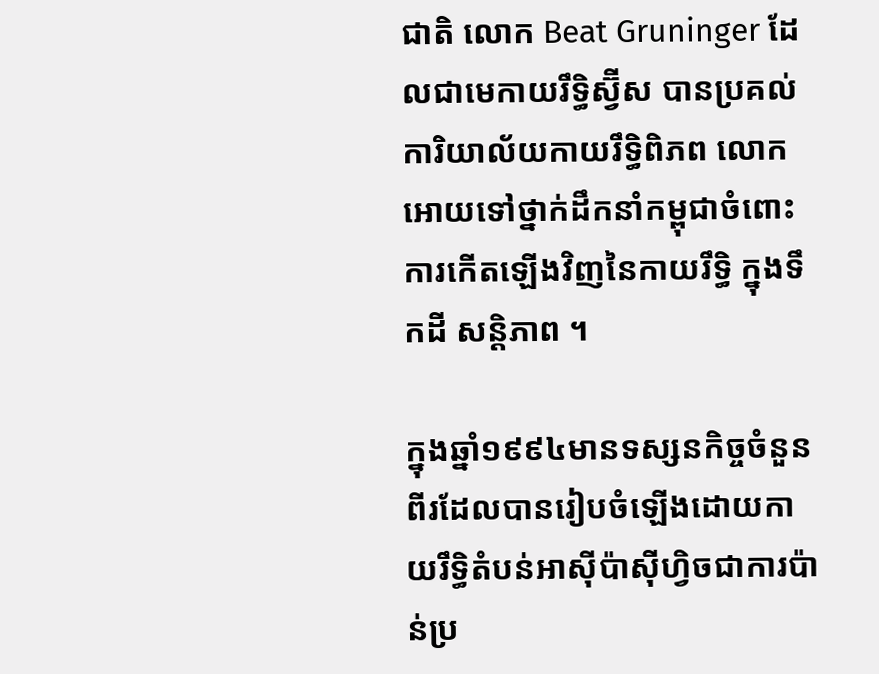ជាតិ លោក Beat Gruninger ដែលជាមេកាយរឹទ្ធិស្វ៊ីស បានប្រគល់ការិយាល័យកាយរឹទ្ធិពិភព លោកអោយទៅថ្នាក់ដឹកនាំកម្ពុជាចំពោះការកើតឡើងវិញនៃកាយរឹទ្ធិ ក្នុងទឹកដី សន្តិភាព ។

ក្នុងឆ្នាំ១៩៩៤មានទស្សនកិច្ចចំនួនពីរដែលបានរៀបចំឡើងដោយកាយរឹទ្ធិតំបន់អាស៊ីប៉ាស៊ីហ្វិចជាការប៉ាន់ប្រ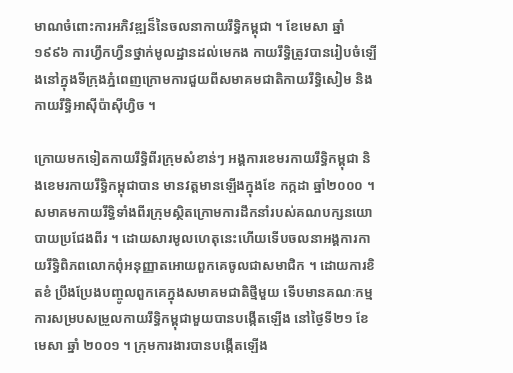មាណចំពោះការអភិវឌ្ឍន៏នៃចលនាកាយរឹទ្ធិកម្ពុជា ។ ខែមេសា ឆ្នាំ១៩៩៦ ការហ្វឹកហ្វឺនថ្នាក់មូលដ្ឋានដល់មេកង កាយរឹទ្ធិត្រូវបានរៀបចំឡើងនៅក្នុងទីក្រុងភ្នំពេញក្រោមការជួយពីសមាគមជាតិកាយរឹទ្ធិសៀម និង កាយរឹទ្ធិអាស៊ីប៉ាស៊ីហ្វិច ។

ក្រោយមកទៀតកាយរឹទ្ធិពីរក្រុមសំខាន់ៗ អង្គការខេមរកាយរឹទ្ធិកម្ពុជា និងខេមរកាយរឹទ្ធិកម្ពុជាបាន មានវត្តមានឡើងក្នុងខែ កក្កដា ឆ្នាំ២០០០ ។ សមាគមកាយរឹទ្ធិទាំងពីរក្រុមស្ថិតក្រោមការដឹកនាំរបស់គណបក្សនយោបាយប្រជែងពីរ ។ ដោយសារមូលហេតុនេះហើយទើបចលនាអង្គការកាយរឹទ្ធិពិភពលោកពុំអនុញ្ញាតអោយពួកគេចូលជាសមាជិក ។ ដោយការខិតខំ ប្រឹងប្រែងបញ្ចូលពួកគេក្នុងសមាគមជាតិថ្មីមួយ ទើបមានគណៈកម្មការសម្របសម្រួលកាយរឹទ្ធិកម្ពុជាមួយបានបង្កើតឡើង នៅថ្ងៃទី២១ ខែមេសា ឆ្នាំ ២០០១ ។ ក្រុមការងារបានបង្កើតឡើង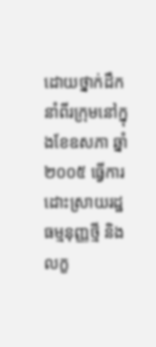ដោយថ្នាក់ដឹកនាំពីរក្រុមនៅក្នុងខែឧសភា ឆ្នាំ២០០៥ ធ្វើការដោះស្រាយរដ្ឋធម្មនុញ្ញថ្មី និងលក្ខ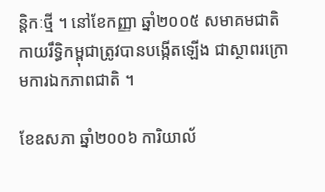ន្តិកៈថ្មី ។ នៅខែកញ្ញា ឆ្នាំ២០០៥ សមាគមជាតិកាយរឹទ្ធិកម្ពុជាត្រូវបានបង្កើតឡើង ជាស្ថាពរក្រោមការឯកភាពជាតិ ។

ខែឧសភា ឆ្នាំ២០០៦ ការិយាល័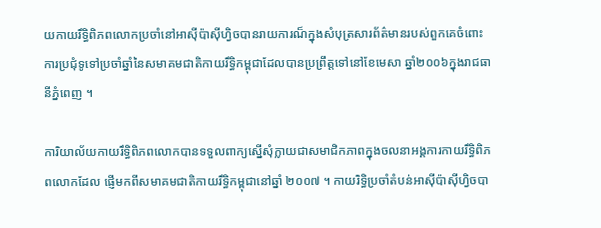យកាយរឹទ្ធិពិភពលោកប្រចាំនៅអាស៊ីប៉ាស៊ីហ្វិចបានរាយការណ៏ក្នុងសំបុត្រសារព័ត៌មានរបស់ពួកគេចំពោះការប្រជុំទូទៅប្រចាំឆ្នាំនៃសមាគមជាតិកាយរឹទ្ធិកម្ពុជាដែលបានប្រព្រឹត្តទៅនៅខែមេសា ឆ្នាំ២០០៦ក្នុងរាជធានីភ្នំពេញ ។

ការិយាល័យកាយរឹទ្ធិពិភពលោកបានទទួលពាក្យស្នើសុំក្លាយជាសមាជិកភាពក្នុងចលនាអង្គការកាយរឹទ្ធិពិភពលោកដែល ផ្ញើមកពីសមាគមជាតិកាយរឹទ្ធិកម្ពុជានៅឆ្នាំ ២០០៧ ។ កាយរិទ្ធិប្រចាំតំបន់អាស៊ីប៉ាស៊ីហ្វិចបា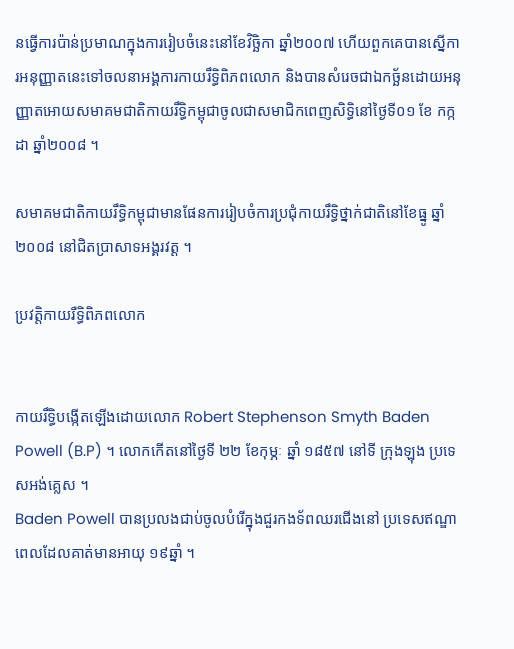នធ្វើការប៉ាន់ប្រមាណក្នុងការរៀបចំនេះនៅខែវិចិ្ឆកា ឆ្នាំ២០០៧ ហើយពួកគេបានស្នើការអនុញ្ញាតនេះទៅចលនាអង្គការកាយរឹទ្ធិពិភពលោក និងបានសំរេចជាឯកច្ឆ័នដោយអនុញ្ញាតអោយសមាគមជាតិកាយរឹទ្ធិកម្ពុជាចូលជាសមាជិកពេញសិទ្ធិនៅថ្ងៃទី០១ ខែ កក្កដា ឆ្នាំ២០០៨ ។

សមាគមជាតិកាយរឹទ្ធិកម្ពុជាមានផែនការរៀបចំការប្រជុំកាយរឹទ្ធិថ្នាក់ជាតិនៅខែធ្នូ ឆ្នាំ ២០០៨ នៅជិតប្រាសាទអង្គរវត្ត ។

ប្រវត្តិកាយរឺទ្ធិពិភពលោក


កាយរឹទ្ធិបង្កើតឡើងដោយលោក Robert Stephenson Smyth Baden Powell (B.P) ។ លោកកើតនៅថ្ងៃទី ២២ ខែកុម្ភៈ ឆ្នាំ ១៨៥៧ នៅទី ក្រុងឡុង ប្រទេសអង់គ្លេស ។
Baden Powell បានប្រលងជាប់ចូលបំរើក្នុងជួរកងទ័ពឈរជើងនៅ ប្រទេសឥណ្ឌា ពេលដែលគាត់មានអាយុ ១៩ឆ្នាំ ។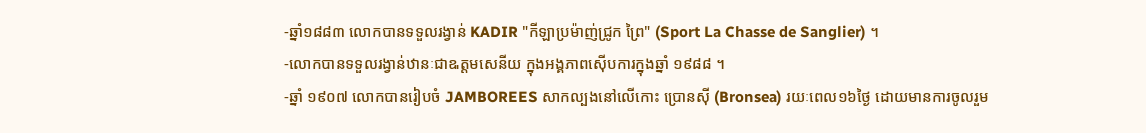-ឆ្នាំ១៨៨៣ លោកបានទទួលរង្វាន់ KADIR "កីឡាប្រម៉ាញ់ជ្រូក ព្រៃ" (Sport La Chasse de Sanglier) ។
-លោកបានទទួលរង្វាន់ឋានៈជាឩត្តមសេនីយ ក្នុងអង្គភាពស៊ើបការក្នុងឆ្នាំ ១៩៨៨ ។
-ឆ្នាំ ១៩០៧ លោកបានរៀបចំ JAMBOREES សាកល្បងនៅលើកោះ ប្រោនស៊ី (Bronsea) រយៈពេល១៦ថ្ងៃ ដោយមានការចូលរួម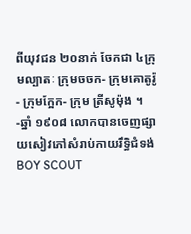ពីយុវជន ២០នាក់ ចែកជា ៤ក្រុមល្បាតៈ ក្រុមចចក- ក្រុមគោតូរ៉ូ- ក្រុមក្អែក- ក្រុម ត្រីសូម៉ុង ។
-ឆ្នាំ ១៩០៨ លោកបានចេញផ្សាយសៀវភៅសំរាប់កាយរឹទ្ធិជំទង់ BOY SCOUT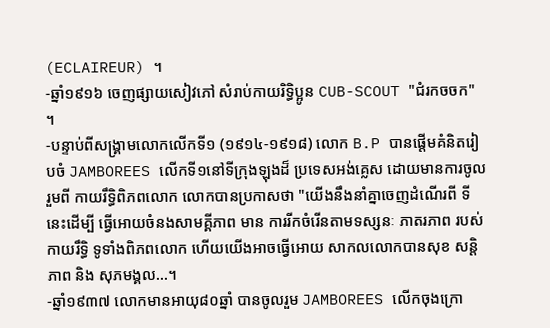(ECLAIREUR) ។
-ឆ្នាំ១៩១៦ ចេញផ្សាយសៀវភៅ សំរាប់កាយរិទ្ធិប្អូន CUB-SCOUT "ជំរកចចក" ។
-បន្ទាប់ពីសង្រ្គាមលោកលើកទី១ (១៩១៤-១៩១៨) លោក B.P បានផ្តើមគំនិតរៀបចំ JAMBOREES លើកទី១នៅទីក្រុងឡុងដ៏ ប្រទេសអង់គ្លេស ដោយមានការចូលរួមពី កាយរឹទ្ធិពិភពលោក លោកបានប្រកាសថា "យើងនឹងនាំគ្នាចេញដំណើរពី ទីនេះដើម្បី ធ្វើអោយចំនងសាមគ្គីភាព មាន ការរីកចំរើនតាមទស្សនៈ ភាតរភាព របស់កាយរឹទ្ធិ ទូទាំងពិភពលោក ហើយយើងអាចធ្វើអោយ សាកលលោកបានសុខ សន្តិភាព និង សុភមង្គល...។
-ឆ្នាំ១៩៣៧ លោកមានអាយុ៨០ឆ្នាំ បានចូលរួម JAMBOREES លើកចុងក្រោ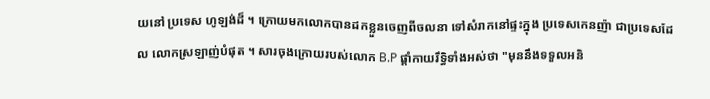យនៅ ប្រទេស ហូឡង់ដ៏ ។ ក្រោយមកលោកបានដកខ្លួនចេញពីចលនា ទៅសំរាកនៅផ្ទះក្នុង ប្រទេសកេនញ៉ា ជាប្រទេសដែល លោកស្រឡាញ់បំផុត ។ សារចុងក្រោយរបស់លោក B.P ផ្តាំកាយរឹទ្ធិទាំងអស់ថា "មុននឹងទទួលអនិ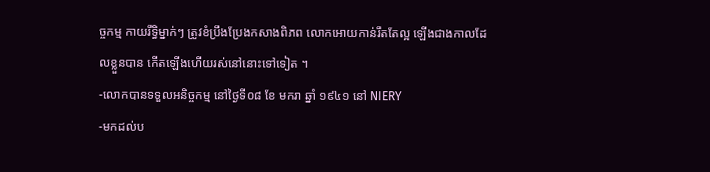ច្ចកម្ម កាយរឹទ្ធិម្នាក់ៗ ត្រូវខំប្រឹងប្រែងកសាងពិភព លោកអោយកាន់រឹតតែល្អ ឡើងជាងកាលដែលខ្លួនបាន កើតឡើងហើយរស់នៅនោះទៅទៀត ។
-លោកបានទទួលអនិច្ចកម្ម នៅថ្ងៃទី០៨ ខែ មករា ឆ្នាំ ១៩៤១ នៅ NIERY
-មកដល់ប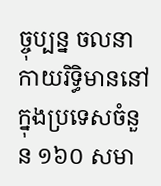ច្ចុប្បន្ន ចលនាកាយរិទ្ធិមាននៅក្នុងប្រទេសចំនួន ១៦០ សមា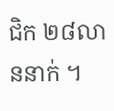ជិក ២៨លាននាក់ ។